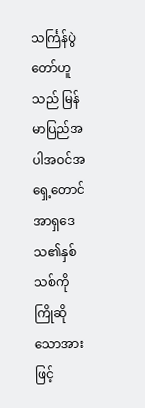သင်္ကြန်ပွဲတော်ဟူသည် မြန်မာပြည်အပါအဝင်အရှေ့တောင်အာရှဒေသ၏နှစ်သစ်ကို ကြိုဆိုသောအားဖြင့်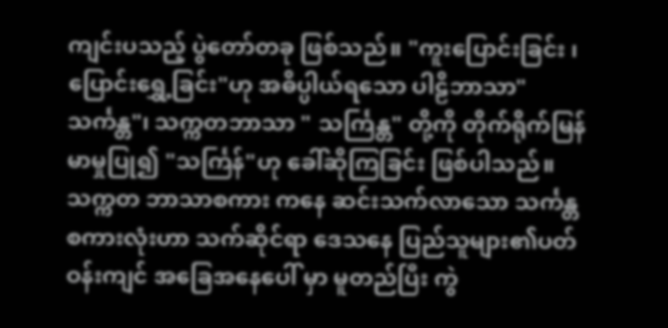ကျင်းပသည့် ပွဲတော်တခု ဖြစ်သည်။ "ကူးပြောင်းခြင်း ၊ ပြောင်းရွှေ့ခြင်း"ဟု အဓိပ္ပါယ်ရသော ပါဠိဘာသာ"သင်္ကန္တ"၊ သက္ကတဘာသာ " သင်္ကြန္တ" တို့ကို တိုက်ရိုက်မြန်မာမှုပြု၍ "သင်္ကြန်"ဟု ခေါ်ဆိုကြခြင်း ဖြစ်ပါသည်။ သက္ကတ ဘာသာစကား ကနေ ဆင်းသက်လာသော သင်္ကန္တ စကားလုံးဟာ သက်ဆိုင်ရာ ဒေသနေ ပြည်သူများ၏ပတ်ဝန်းကျင် အခြေအနေပေါ် မှာ မူတည်ပြီး ကွဲ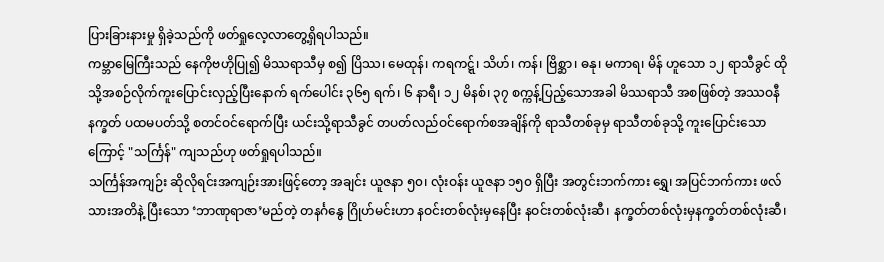ပြားခြားနားမှု ရှိခဲ့သည်ကို ဖတ်ရှုလေ့လာတွေ့ရှိရပါသည်။
ကမ္ဘာမြေကြီးသည် နေကိုဗဟိုပြု၍ မိဿရာသီမှ စ၍ ပြိဿ၊ မေထုန်၊ ကရကဋ္ဋ်၊ သိဟ်၊ ကန်၊ ဗြိစ္ဆာ၊ ဓနု၊ မကာရ၊ မိန် ဟူသော ၁၂ ရာသီခွင် ထိုသို့အစဉ်လိုက်ကူးပြောင်းလှည့်ပြီးနောက် ရက်ပေါင်း ၃၆၅ ရက်၊ ၆ နာရီ၊ ၁၂ မိနစ်၊ ၃၇ စက္ကန့်ပြည့်သောအခါ မိဿရာသီ အစဖြစ်တဲ့ အဿဝနီ နက္ခတ် ပထမပတ်သို့ စတင်ဝင်ရောက်ပြီး ယင်းသို့ရာသီခွင် တပတ်လည်ဝင်ရောက်စအချိန်ကို ရာသီတစ်ခုမှ ရာသီတစ်ခုသို့ ကူးပြောင်းသောကြောင့် "သင်္ကြန်" ကျသည်ဟု ဖတ်ရှုရပါသည်။
သင်္ကြန်အကျဉ်း ဆိုလိုရင်းအကျဉ်းအားဖြင့်တော့ အချင်း ယူဇနာ ၅၀၊ လုံးဝန်း ယူဇနာ ၁၅၀ ရှိပြီး အတွင်းဘက်ကား ရွှေ၊ အပြင်ဘက်ကား ဖလ်သားအတိနဲ့ ပြီးသော ‘ဘာဏုရာဇာ’မည်တဲ့ တနင်္ဂနွေ ဂြိုဟ်မင်းဟာ နဝင်းတစ်လုံးမှနေပြီး နဝင်းတစ်လုံးဆီ၊ နက္ခတ်တစ်လုံးမှနက္ခတ်တစ်လုံးဆီ၊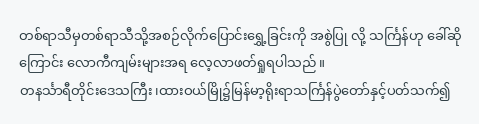တစ်ရာသီမှတစ်ရာသီသို့အစဉ်လိုက်ပြောင်းရွှေ့ခြင်းကို အစွဲပြု လို့ သင်္ကြန်ဟု ခေါ်ဆိုကြောင်း လောကီကျမ်းများအရ လေ့လာဖတ်ရှုရပါသည်။
တနင်္သာရီတိုင်းဒေသကြီး၊ထားဝယ်မြို၌မြန်မာ့ရိုးရာသင်္ကြန်ပွဲတော်နှင့်ပတ်သက်၍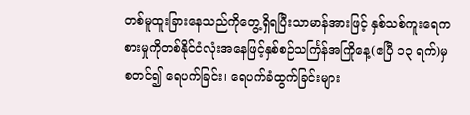တစ်မူထူးခြားနေသည်ကိုတွေ့ရှိရပြီးသာမာန်အားဖြင့် နှစ်သစ်ကူးရေကစားမှုကိုတစ်နိုင်ငံလုံးအနေဖြင့်နှစ်စဉ်သင်္ကြန်အကြိုနေ့(ဧပြီ ၁၃ ရက်)မှစတင်၍ ရေပက်ခြင်း၊ ရေပက်ခံထွက်ခြင်းများ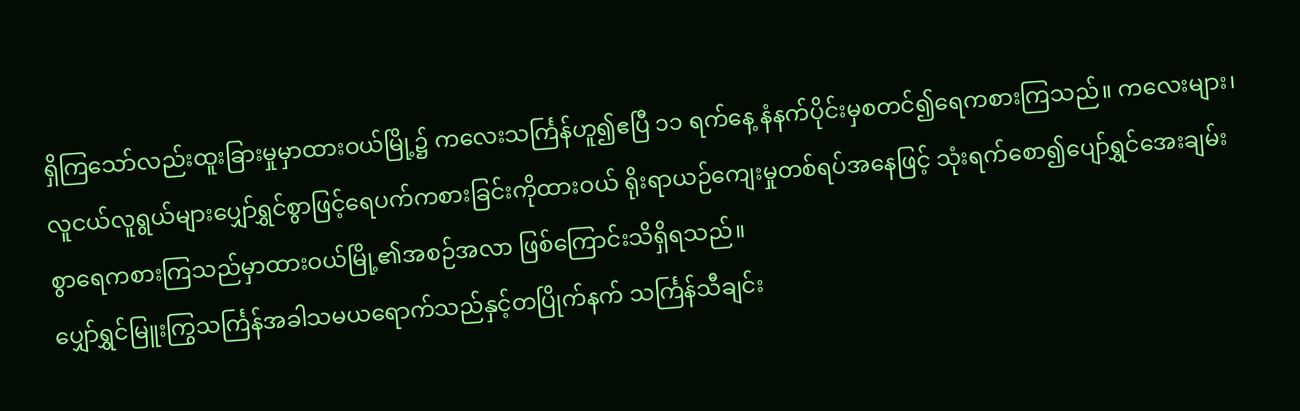ရှိကြသော်လည်းထူးခြားမှုမှာထားဝယ်မြို့၌ ကလေးသင်္ကြန်ဟူ၍ဧပြီ ၁၁ ရက်နေ့ နံနက်ပိုင်းမှစတင်၍ရေကစားကြသည်။ ကလေးများ၊ လူငယ်လူရွယ်များပျှော်ရွှင်စွာဖြင့်ရေပက်ကစားခြင်းကိုထားဝယ် ရိုးရာယဉ်ကျေးမှုတစ်ရပ်အနေဖြင့် သုံးရက်စော၍ပျော်ရွှင်အေးချမ်းစွာရေကစားကြသည်မှာထားဝယ်မြို့၏အစဉ်အလာ ဖြစ်ကြောင်းသိရှိရသည်။
ပျှော်ရွှင်မြူးကြွသင်္ကြန်အခါသမယရောက်သည်နှင့်တပြိုက်နက် သင်္ကြန်သီချင်း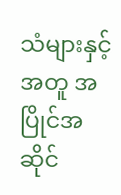သံများနှင့်အတူ အပြိုင်အဆိုင်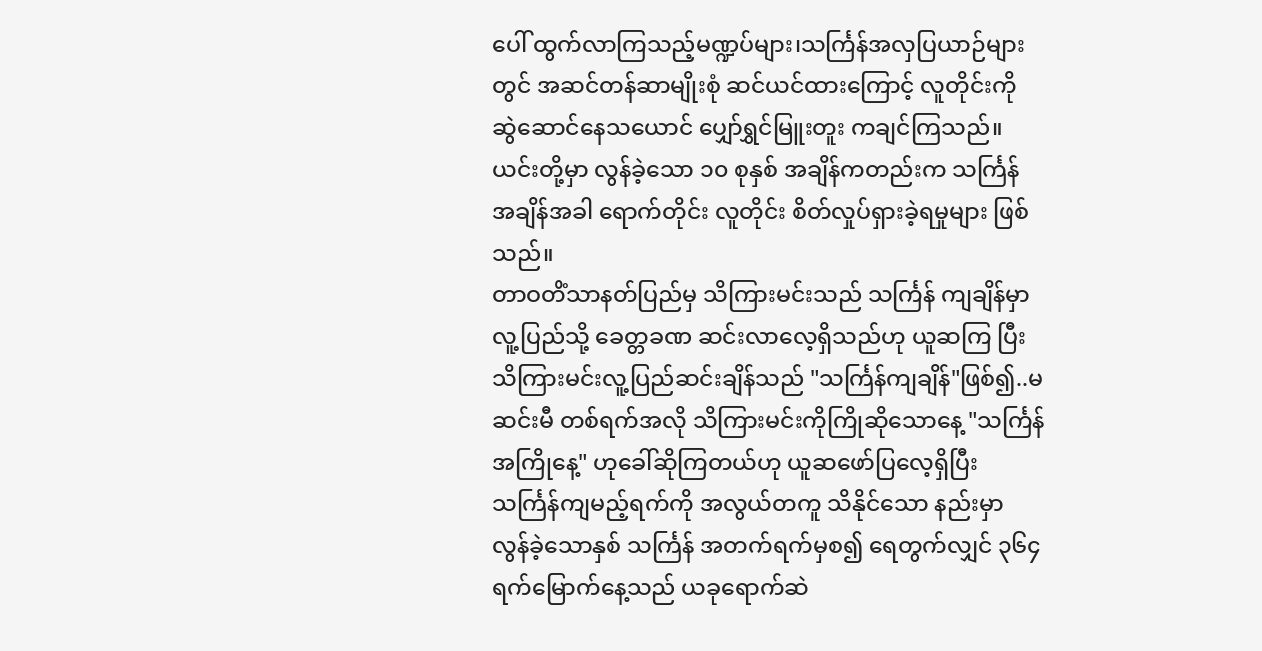ပေါ် ထွက်လာကြသည့်မဏ္ဍပ်များ၊သင်္ကြန်အလှပြယာဉ်များတွင် အဆင်တန်ဆာမျိုးစုံ ဆင်ယင်ထားကြောင့် လူတိုင်းကို ဆွဲဆောင်နေသယောင် ပျှော်ရွှင်မြူးတူး ကချင်ကြသည်။ ယင်းတို့မှာ လွန်ခဲ့သော ၁၀ စုနှစ် အချိန်ကတည်းက သင်္ကြန် အချိန်အခါ ရောက်တိုင်း လူတိုင်း စိတ်လှုပ်ရှားခဲ့ရမှုများ ဖြစ်သည်။
တာဝတိံသာနတ်ပြည်မှ သိကြားမင်းသည် သင်္ကြန် ကျချိန်မှာ လူ့ပြည်သို့ ခေတ္တခဏ ဆင်းလာလေ့ရှိသည်ဟု ယူဆကြ ပြီး သိကြားမင်းလူ့ပြည်ဆင်းချိန်သည် "သင်္ကြန်ကျချိန်"ဖြစ်၍..မဆင်းမီ တစ်ရက်အလို သိကြားမင်းကိုကြိုဆိုသောနေ့ "သင်္ကြန်အကြိုနေ့" ဟုခေါ်ဆိုကြတယ်ဟု ယူဆဖော်ပြလေ့ရှိပြီး သင်္ကြန်ကျမည့်ရက်ကို အလွယ်တကူ သိနိုင်သော နည်းမှာ လွန်ခဲ့သောနှစ် သင်္ကြန် အတက်ရက်မှစ၍ ရေတွက်လျှင် ၃၆၄ ရက်မြောက်နေ့သည် ယခုရောက်ဆဲ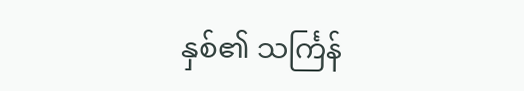နှစ်၏ သင်္ကြန်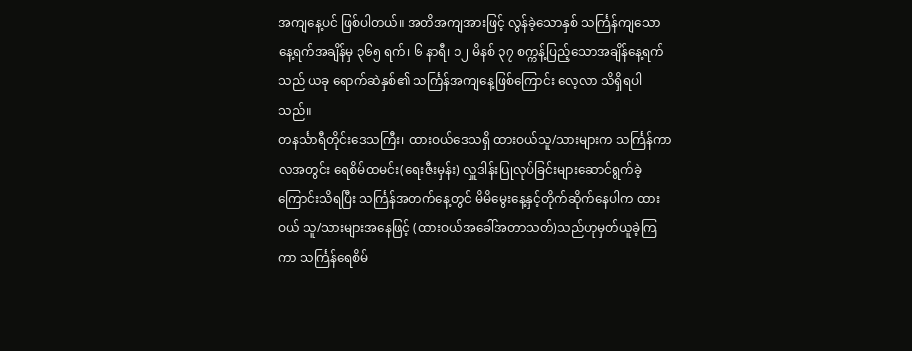အကျနေ့ပင် ဖြစ်ပါတယ်။ အတိအကျအားဖြင့် လွန်ခဲ့သောနှစ် သင်္ကြန်ကျသောနေ့ရက်အချိန်မှ ၃၆၅ ရက်၊ ၆ နာရီ၊ ၁၂ မိနစ် ၃၇ စက္ကန့်ပြည့်သောအချိန်နေ့ရက်သည် ယခု ရောက်ဆဲနှစ်၏ သင်္ကြန်အကျနေ့ဖြစ်ကြောင်း လေ့လာ သိရှိရပါသည်။
တနင်္သာရီတိုင်းဒေသကြီး၊ ထားဝယ်ဒေသရှိ ထားဝယ်သူ/သားများက သင်္ကြန်ကာလအတွင်း ရေစိမ်ထမင်း(ရေးဇီးမှန်း) လှူဒါန်းပြုလုပ်ခြင်းများဆောင်ရွက်ခဲ့ကြောင်းသိရပြီး သင်္ကြန်အတက်နေ့တွင် မိမိမွေးနေ့နှင့်တိုက်ဆိုက်နေပါက ထားဝယ် သူ/သားများအနေဖြင့် (ထားဝယ်အခေါ်အတာသတ်)သည်ဟုမှတ်ယူခဲ့ကြကာ သင်္ကြန်ရေစိမ်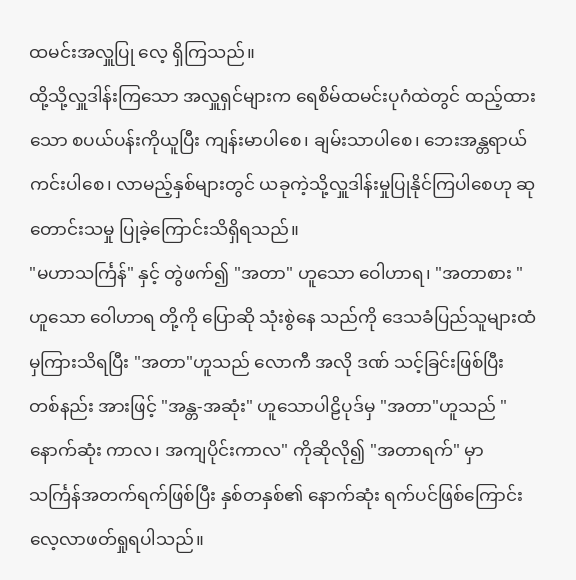ထမင်းအလှူပြု လေ့ ရှိကြသည်။
ထို့သို့လှူဒါန်းကြသော အလှူရှင်များက ရေစိမ်ထမင်းပုဂံထဲတွင် ထည့်ထားသော စပယ်ပန်းကိုယူပြီး ကျန်းမာပါစေ၊ ချမ်းသာပါစေ၊ ဘေးအန္တရာယ်ကင်းပါစေ၊ လာမည့်နှစ်များတွင် ယခုကဲ့သို့လှူဒါန်းမှုပြုနိုင်ကြပါစေဟု ဆုတောင်းသမှု ပြုခဲ့ကြောင်းသိရှိရသည်။
"မဟာသင်္ကြန်" နှင့် တွဲဖက်၍ "အတာ" ဟူသော ဝေါဟာရ၊ "အတာစား "ဟူသော ဝေါဟာရ တို့ကို ပြောဆို သုံးစွဲနေ သည်ကို ဒေသခံပြည်သူများထံမှကြားသိရပြီး "အတာ"ဟူသည် လောကီ အလို ဒဏ် သင့်ခြင်းဖြစ်ပြီး တစ်နည်း အားဖြင့် "အန္တ-အဆုံး" ဟူသောပါဠိပုဒ်မှ "အတာ"ဟူသည် "နောက်ဆုံး ကာလ၊ အကျပိုင်းကာလ" ကိုဆိုလို၍ "အတာရက်" မှာ သင်္ကြန်အတက်ရက်ဖြစ်ပြီး နှစ်တနှစ်၏ နောက်ဆုံး ရက်ပင်ဖြစ်ကြောင်း လေ့လာဖတ်ရှုရပါသည်။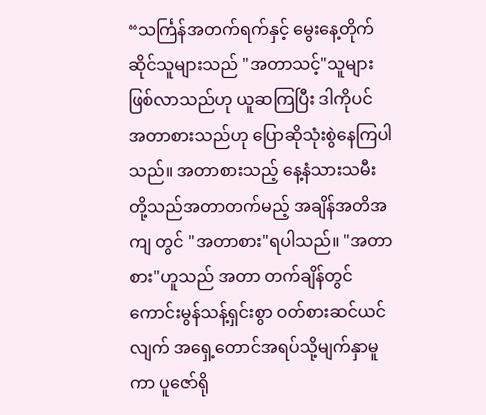“သင်္ကြန်အတက်ရက်နှင့် မွေးနေ့တိုက်ဆိုင်သူများသည် "အတာသင့်"သူများ ဖြစ်လာသည်ဟု ယူဆကြပြီး ဒါကိုပင် အတာစားသည်ဟု ပြောဆိုသုံးစွဲနေကြပါသည်။ အတာစားသည့် နေ့နံသားသမီးတို့သည်အတာတက်မည့် အချိန်အတိအကျ တွင် "အတာစား"ရပါသည်။ "အတာစား"ဟူသည် အတာ တက်ချိန်တွင် ကောင်းမွန်သန့်ရှင်းစွာ ဝတ်စားဆင်ယင်လျက် အရှေ့တောင်အရပ်သို့မျက်နှာမူကာ ပူဇော်ရို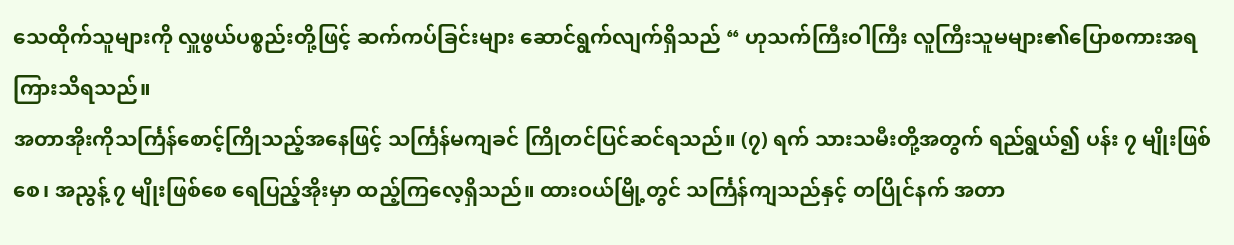သေထိုက်သူများကို လှူဖွယ်ပစ္စည်းတို့ဖြင့် ဆက်ကပ်ခြင်းများ ဆောင်ရွက်လျက်ရှိသည် “ ဟုသက်ကြီးဝါကြီး လူကြီးသူမများ၏ပြောစကားအရကြားသိရသည်။
အတာအိုးကိုသင်္ကြန်စောင့်ကြိုသည့်အနေဖြင့် သင်္ကြန်မကျခင် ကြိုတင်ပြင်ဆင်ရသည်။ (၇) ရက် သားသမီးတို့အတွက် ရည်ရွယ်၍ ပန်း ၇ မျိုးဖြစ်စေ၊ အညွန့် ၇ မျိုးဖြစ်စေ ရေပြည့်အိုးမှာ ထည့်ကြလေ့ရှိသည်။ ထားဝယ်မြို့တွင် သင်္ကြန်ကျသည်နှင့် တပြိုင်နက် အတာ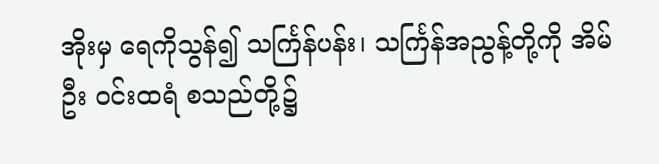အိုးမှ ရေကိုသွန်၍ သင်္ကြန်ပန်း၊ သင်္ကြန်အညွန့်တို့ကို အိမ်ဦး ဝင်းထရံ စသည်တို့၌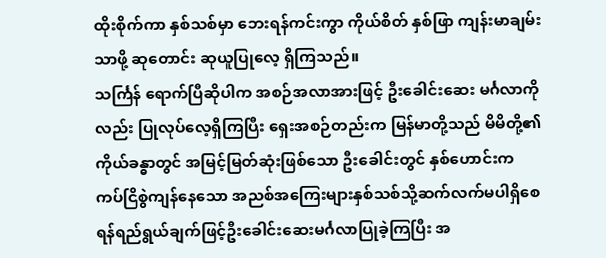ထိုးစိုက်ကာ နှစ်သစ်မှာ ဘေးရန်ကင်းကွာ ကိုယ်စိတ် နှစ်ဖြာ ကျန်းမာချမ်းသာဖို့ ဆုတောင်း ဆုယူပြုလေ့ ရှိကြသည်။
သင်္ကြန် ရောက်ပြီဆိုပါက အစဉ်အလာအားဖြင့် ဦးခေါင်းဆေး မင်္ဂလာကိုလည်း ပြုလုပ်လေ့ရှိကြပြီး ရှေးအစဉ်တည်းက မြန်မာတို့သည် မိမိတို့၏ ကိုယ်ခန္ဓာတွင် အမြင့်မြတ်ဆုံးဖြစ်သော ဦးခေါင်းတွင် နှစ်ဟောင်းက ကပ်ငြိစွဲကျန်နေသော အညစ်အကြေးများနှစ်သစ်သို့ဆက်လက်မပါရှိစေရန်ရည်ရွယ်ချက်ဖြင့်ဦးခေါင်းဆေးမင်္ဂလာပြုခဲ့ကြပြီး အ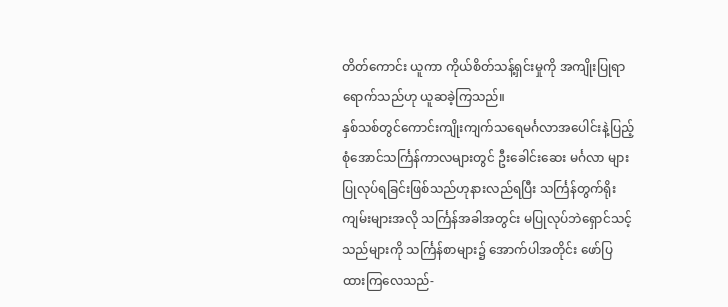တိတ်ကောင်း ယူကာ ကိုယ်စိတ်သန့်ရှင်းမှုကို အကျိုးပြုရာရောက်သည်ဟု ယူဆခဲ့ကြသည်။
နှစ်သစ်တွင်ကောင်းကျိုးကျက်သရေမင်္ဂလာအပေါင်းနဲ့ပြည့်စုံအောင်သင်္ကြန်ကာလများတွင် ဦးခေါင်းဆေး မင်္ဂလာ များ ပြုလုပ်ရခြင်းဖြစ်သည်ဟုနားလည်ရပြီး သင်္ကြန်တွက်ရိုး ကျမ်းများအလို သင်္ကြန်အခါအတွင်း မပြုလုပ်ဘဲရှောင်သင့် သည်များကို သင်္ကြန်စာများ၌ အောက်ပါအတိုင်း ဖော်ပြ ထားကြလေသည်-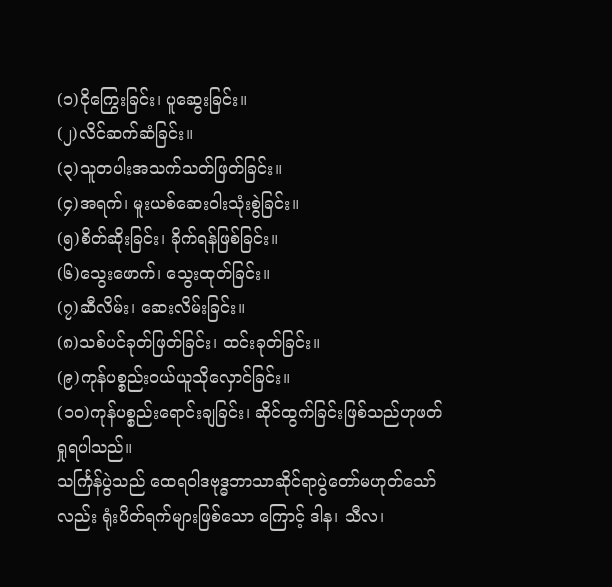(၁)ငိုကြွေးခြင်း၊ ပူဆွေးခြင်း။
(၂)လိင်ဆက်ဆံခြင်း။
(၃)သူတပါးအသက်သတ်ဖြတ်ခြင်း။
(၄)အရက်၊ မူးယစ်ဆေးဝါးသုံးစွဲခြင်း။
(၅)စိတ်ဆိုးခြင်း၊ ခိုက်ရန်ဖြစ်ခြင်း။
(၆)သွေးဖောက်၊ သွေးထုတ်ခြင်း။
(၇)ဆီလိမ်း၊ ဆေးလိမ်းခြင်း။
(၈)သစ်ပင်ခုတ်ဖြတ်ခြင်း၊ ထင်းခုတ်ခြင်း။
(၉)ကုန်ပစ္စည်းဝယ်ယူသိုလှောင်ခြင်း။
(၁၀)ကုန်ပစ္စည်းရောင်းချခြင်း၊ ဆိုင်ထွက်ခြင်းဖြစ်သည်ဟုဖတ်ရှုရပါသည်။
သင်္ကြန်ပွဲသည် ထေရဝါဒဗုဒ္ဓဘာသာဆိုင်ရာပွဲတော်မဟုတ်သော်လည်း ရုံးပိတ်ရက်များဖြစ်သော ကြောင့် ဒါန၊ သီလ၊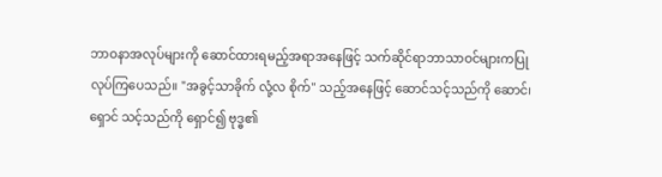ဘာဝနာအလုပ်များကို ဆောင်ထားရမည့်အရာအနေဖြင့် သက်ဆိုင်ရာဘာသာဝင်များကပြုလုပ်ကြပေသည်။ "အခွင့်သာခိုက် လုံ့လ စိုက်" သည့်အနေဖြင့် ဆောင်သင့်သည်ကို ဆောင်၊ ရှောင် သင့်သည်ကို ရှောင်၍ ဗုဒ္ဓ၏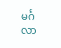မင်္ဂလာ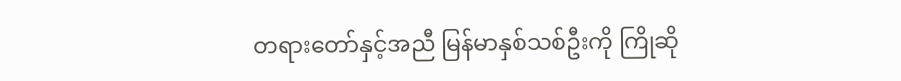တရားတော်နှင့်အညီ မြန်မာနှစ်သစ်ဦးကို ကြိုဆို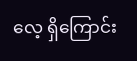လေ့ ရှိကြောင်း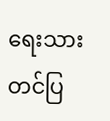ရေးသားတင်ပြ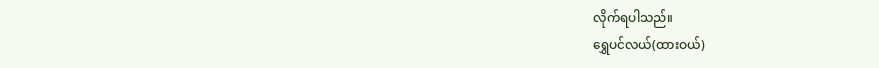လိုက်ရပါသည်။
ရွှေပင်လယ်(ထားဝယ်)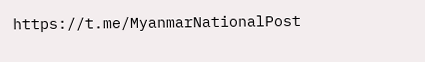https://t.me/MyanmarNationalPost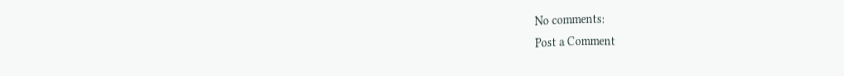No comments:
Post a Comment